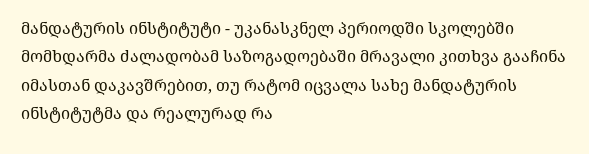მანდატურის ინსტიტუტი - უკანასკნელ პერიოდში სკოლებში მომხდარმა ძალადობამ საზოგადოებაში მრავალი კითხვა გააჩინა იმასთან დაკავშრებით, თუ რატომ იცვალა სახე მანდატურის ინსტიტუტმა და რეალურად რა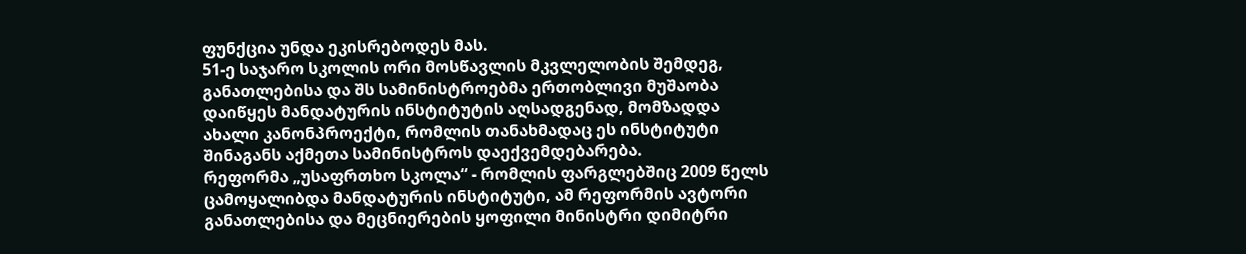ფუნქცია უნდა ეკისრებოდეს მას.
51-ე საჯარო სკოლის ორი მოსწავლის მკვლელობის შემდეგ, განათლებისა და შს სამინისტროებმა ერთობლივი მუშაობა დაიწყეს მანდატურის ინსტიტუტის აღსადგენად, მომზადდა ახალი კანონპროექტი, რომლის თანახმადაც ეს ინსტიტუტი შინაგანს აქმეთა სამინისტროს დაექვემდებარება.
რეფორმა „უსაფრთხო სკოლა“ - რომლის ფარგლებშიც 2009 წელს ცამოყალიბდა მანდატურის ინსტიტუტი, ამ რეფორმის ავტორი განათლებისა და მეცნიერების ყოფილი მინისტრი დიმიტრი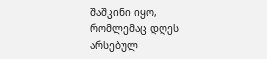შაშკინი იყო, რომლემაც დღეს არსებულ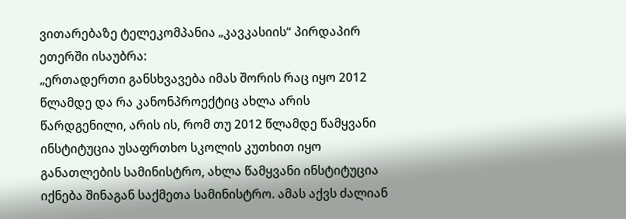ვითარებაზე ტელეკომპანია „კავკასიის“ პირდაპირ ეთერში ისაუბრა:
„ერთადერთი განსხვავება იმას შორის რაც იყო 2012 წლამდე და რა კანონპროექტიც ახლა არის წარდგენილი, არის ის, რომ თუ 2012 წლამდე წამყვანი ინსტიტუცია უსაფრთხო სკოლის კუთხით იყო განათლების სამინისტრო, ახლა წამყვანი ინსტიტუცია იქნება შინაგან საქმეთა სამინისტრო. ამას აქვს ძალიან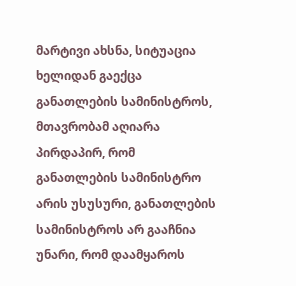მარტივი ახსნა, სიტუაცია ხელიდან გაექცა განათლების სამინისტროს, მთავრობამ აღიარა პირდაპირ, რომ განათლების სამინისტრო არის უსუსური, განათლების სამინისტროს არ გააჩნია უნარი, რომ დაამყაროს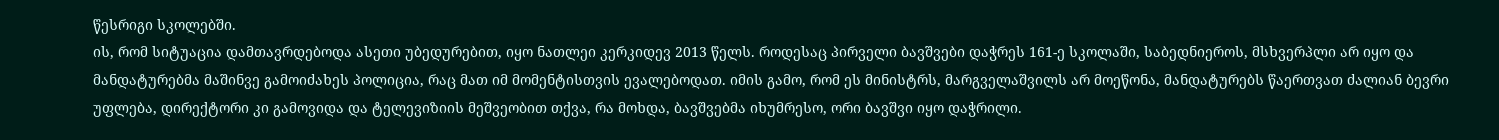წესრიგი სკოლებში.
ის, რომ სიტუაცია დამთავრდებოდა ასეთი უბედურებით, იყო ნათლეი კერკიდევ 2013 წელს. როდესაც პირველი ბავშვები დაჭრეს 161-ე სკოლაში, საბედნიეროს, მსხვერპლი არ იყო და მანდატურებმა მაშინვე გამოიძახეს პოლიცია, რაც მათ იმ მომენტისთვის ევალებოდათ. იმის გამო, რომ ეს მინისტრს, მარგველაშვილს არ მოეწონა, მანდატურებს წაერთვათ ძალიან ბევრი უფლება, დირექტორი კი გამოვიდა და ტელევიზიის მეშვეობით თქვა, რა მოხდა, ბავშვებმა იხუმრესო, ორი ბავშვი იყო დაჭრილი.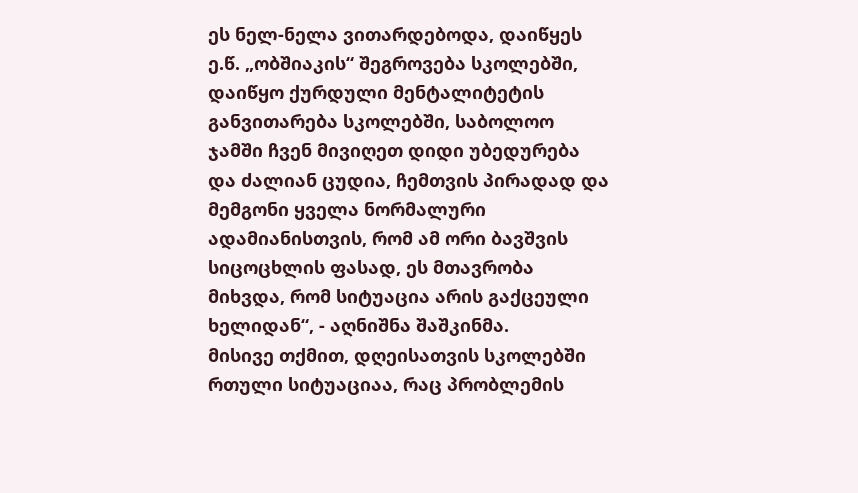ეს ნელ-ნელა ვითარდებოდა, დაიწყეს ე.წ. „ობშიაკის“ შეგროვება სკოლებში, დაიწყო ქურდული მენტალიტეტის განვითარება სკოლებში, საბოლოო ჯამში ჩვენ მივიღეთ დიდი უბედურება და ძალიან ცუდია, ჩემთვის პირადად და მემგონი ყველა ნორმალური ადამიანისთვის, რომ ამ ორი ბავშვის სიცოცხლის ფასად, ეს მთავრობა მიხვდა, რომ სიტუაცია არის გაქცეული ხელიდან“, - აღნიშნა შაშკინმა.
მისივე თქმით, დღეისათვის სკოლებში რთული სიტუაციაა, რაც პრობლემის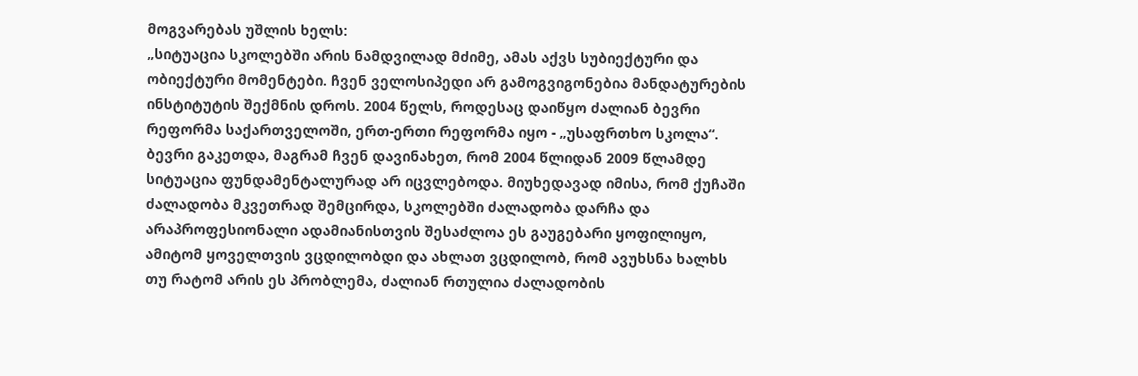მოგვარებას უშლის ხელს:
„სიტუაცია სკოლებში არის ნამდვილად მძიმე, ამას აქვს სუბიექტური და ობიექტური მომენტები. ჩვენ ველოსიპედი არ გამოგვიგონებია მანდატურების ინსტიტუტის შექმნის დროს. 2004 წელს, როდესაც დაიწყო ძალიან ბევრი რეფორმა საქართველოში, ერთ-ერთი რეფორმა იყო - „უსაფრთხო სკოლა“. ბევრი გაკეთდა, მაგრამ ჩვენ დავინახეთ, რომ 2004 წლიდან 2009 წლამდე სიტუაცია ფუნდამენტალურად არ იცვლებოდა. მიუხედავად იმისა, რომ ქუჩაში ძალადობა მკვეთრად შემცირდა, სკოლებში ძალადობა დარჩა და არაპროფესიონალი ადამიანისთვის შესაძლოა ეს გაუგებარი ყოფილიყო, ამიტომ ყოველთვის ვცდილობდი და ახლათ ვცდილობ, რომ ავუხსნა ხალხს თუ რატომ არის ეს პრობლემა, ძალიან რთულია ძალადობის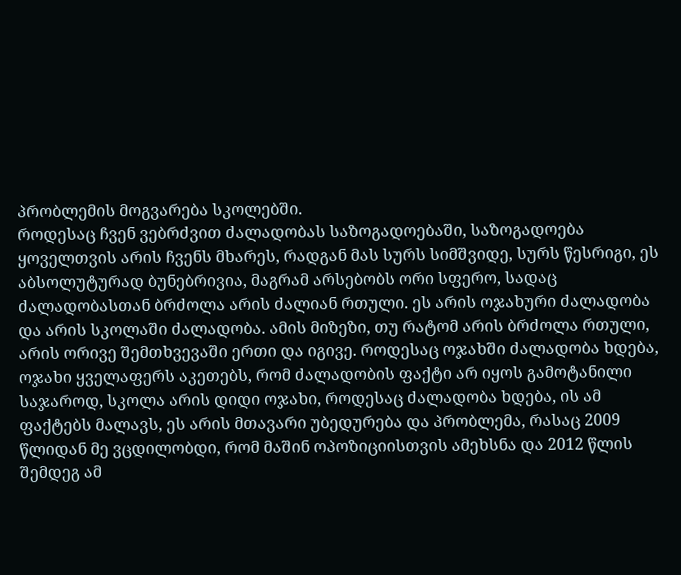პრობლემის მოგვარება სკოლებში.
როდესაც ჩვენ ვებრძვით ძალადობას საზოგადოებაში, საზოგადოება ყოველთვის არის ჩვენს მხარეს, რადგან მას სურს სიმშვიდე, სურს წესრიგი, ეს აბსოლუტურად ბუნებრივია, მაგრამ არსებობს ორი სფერო, სადაც ძალადობასთან ბრძოლა არის ძალიან რთული. ეს არის ოჯახური ძალადობა და არის სკოლაში ძალადობა. ამის მიზეზი, თუ რატომ არის ბრძოლა რთული, არის ორივე შემთხვევაში ერთი და იგივე. როდესაც ოჯახში ძალადობა ხდება, ოჯახი ყველაფერს აკეთებს, რომ ძალადობის ფაქტი არ იყოს გამოტანილი საჯაროდ, სკოლა არის დიდი ოჯახი, როდესაც ძალადობა ხდება, ის ამ ფაქტებს მალავს, ეს არის მთავარი უბედურება და პრობლემა, რასაც 2009 წლიდან მე ვცდილობდი, რომ მაშინ ოპოზიციისთვის ამეხსნა და 2012 წლის შემდეგ ამ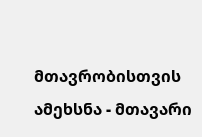მთავრობისთვის ამეხსნა - მთავარი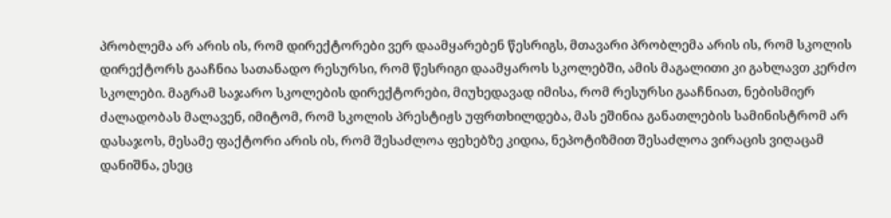პრობლემა არ არის ის, რომ დირექტორები ვერ დაამყარებენ წესრიგს, მთავარი პრობლემა არის ის, რომ სკოლის დირექტორს გააჩნია სათანადო რესურსი, რომ წესრიგი დაამყაროს სკოლებში, ამის მაგალითი კი გახლავთ კერძო სკოლები. მაგრამ საჯარო სკოლების დირექტორები, მიუხედავად იმისა, რომ რესურსი გააჩნიათ, ნებისმიერ ძალადობას მალავენ, იმიტომ, რომ სკოლის პრესტიჟს უფრთხილდება, მას ეშინია განათლების სამინისტრომ არ დასაჯოს, მესამე ფაქტორი არის ის, რომ შესაძლოა ფეხებზე კიდია, ნეპოტიზმით შესაძლოა ვირაცის ვიღაცამ დანიშნა, ესეც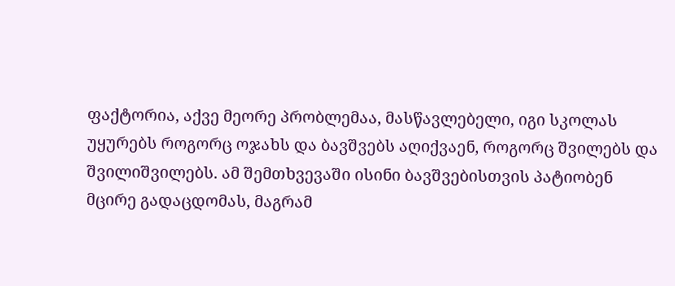ფაქტორია, აქვე მეორე პრობლემაა, მასწავლებელი, იგი სკოლას უყურებს როგორც ოჯახს და ბავშვებს აღიქვაენ, როგორც შვილებს და შვილიშვილებს. ამ შემთხვევაში ისინი ბავშვებისთვის პატიობენ მცირე გადაცდომას, მაგრამ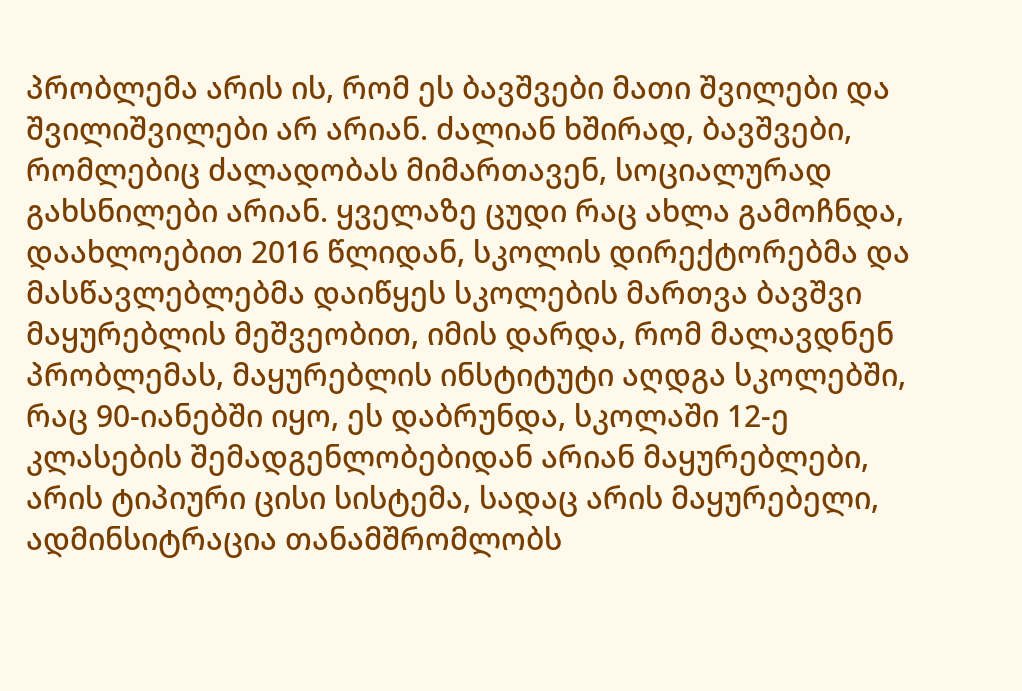პრობლემა არის ის, რომ ეს ბავშვები მათი შვილები და შვილიშვილები არ არიან. ძალიან ხშირად, ბავშვები, რომლებიც ძალადობას მიმართავენ, სოციალურად გახსნილები არიან. ყველაზე ცუდი რაც ახლა გამოჩნდა, დაახლოებით 2016 წლიდან, სკოლის დირექტორებმა და მასწავლებლებმა დაიწყეს სკოლების მართვა ბავშვი მაყურებლის მეშვეობით, იმის დარდა, რომ მალავდნენ პრობლემას, მაყურებლის ინსტიტუტი აღდგა სკოლებში, რაც 90-იანებში იყო, ეს დაბრუნდა, სკოლაში 12-ე კლასების შემადგენლობებიდან არიან მაყურებლები, არის ტიპიური ცისი სისტემა, სადაც არის მაყურებელი, ადმინსიტრაცია თანამშრომლობს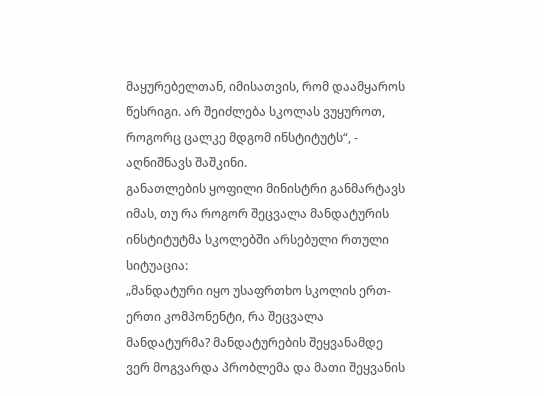მაყურებელთან, იმისათვის, რომ დაამყაროს წესრიგი. არ შეიძლება სკოლას ვუყუროთ, როგორც ცალკე მდგომ ინსტიტუტს“, - აღნიშნავს შაშკინი.
განათლების ყოფილი მინისტრი განმარტავს იმას, თუ რა როგორ შეცვალა მანდატურის ინსტიტუტმა სკოლებში არსებული რთული სიტუაცია:
„მანდატური იყო უსაფრთხო სკოლის ერთ-ერთი კომპონენტი, რა შეცვალა მანდატურმა? მანდატურების შეყვანამდე ვერ მოგვარდა პრობლემა და მათი შეყვანის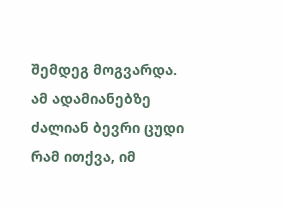შემდეგ მოგვარდა. ამ ადამიანებზე ძალიან ბევრი ცუდი რამ ითქვა, იმ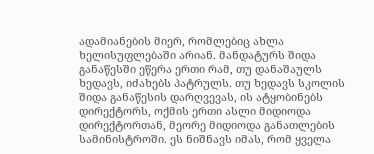ადამიანების მიერ, რომლებიც ახლა ხელისუფლებაში არიან. მანდატურს შიდა განაწესში ეწერა ერთი რამ, თუ დანაშაულს ხედავს, იძახებს პატრულს. თუ ხედავს სკოლის შიდა განაწესის დარღვევას, ის ატყობინებს დირექტორს, ოქმის ერთი ასლი მიდიოდა დირექტორთან, მეორე მიდიოდა განათლების სამინისტროში. ეს ნიშნავს იმას, რომ ყველა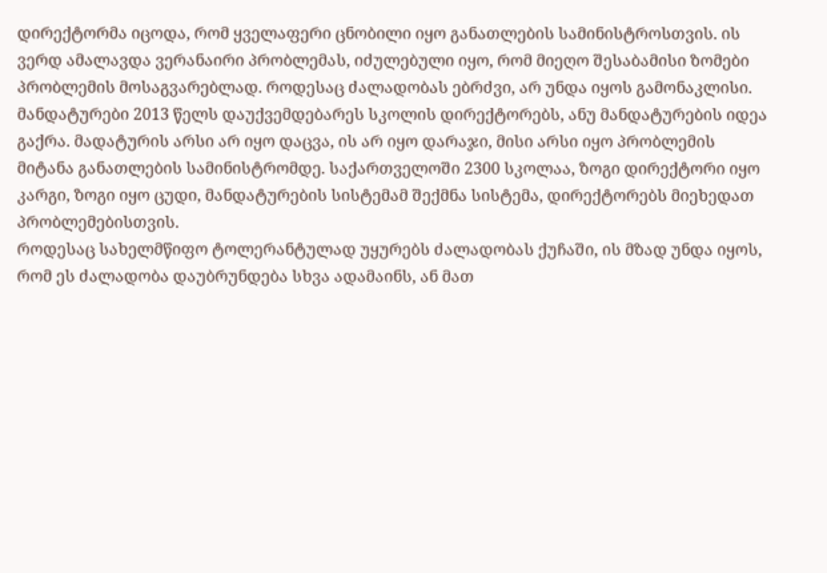დირექტორმა იცოდა, რომ ყველაფერი ცნობილი იყო განათლების სამინისტროსთვის. ის ვერდ ამალავდა ვერანაირი პრობლემას, იძულებული იყო, რომ მიეღო შესაბამისი ზომები პრობლემის მოსაგვარებლად. როდესაც ძალადობას ებრძვი, არ უნდა იყოს გამონაკლისი.
მანდატურები 2013 წელს დაუქვემდებარეს სკოლის დირექტორებს, ანუ მანდატურების იდეა გაქრა. მადატურის არსი არ იყო დაცვა, ის არ იყო დარაჯი, მისი არსი იყო პრობლემის მიტანა განათლების სამინისტრომდე. საქართველოში 2300 სკოლაა, ზოგი დირექტორი იყო კარგი, ზოგი იყო ცუდი, მანდატურების სისტემამ შექმნა სისტემა, დირექტორებს მიეხედათ პრობლემებისთვის.
როდესაც სახელმწიფო ტოლერანტულად უყურებს ძალადობას ქუჩაში, ის მზად უნდა იყოს, რომ ეს ძალადობა დაუბრუნდება სხვა ადამაინს, ან მათ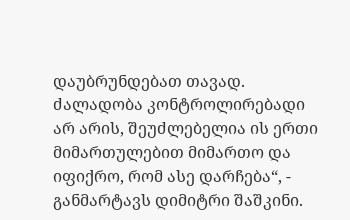დაუბრუნდებათ თავად. ძალადობა კონტროლირებადი არ არის, შეუძლებელია ის ერთი მიმართულებით მიმართო და იფიქრო, რომ ასე დარჩება“, - განმარტავს დიმიტრი შაშკინი.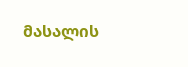მასალის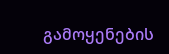გამოყენების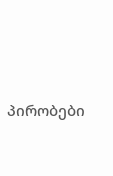პირობები